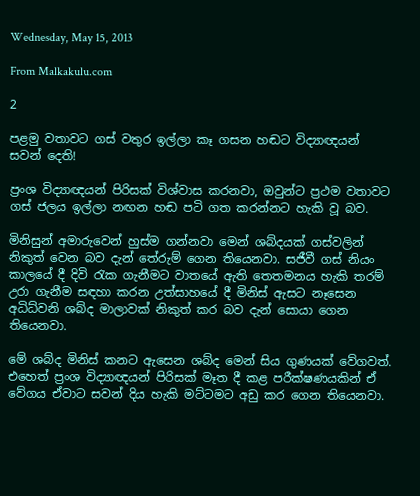Wednesday, May 15, 2013

From Malkakulu.com

2

පළමු වතාවට ගස් වතුර ඉල්ලා කෑ ගසන හඬට විද්‍යාඥයන් සවන් දෙති!

ප්‍රංශ විද්‍යාඥයන් පිරිසක් විශ්වාස කරනවා, ඔවුන්ට ප්‍රථම වතාවට ගස් ජලය ඉල්ලා නඟන හඬ පටි ගත කරන්නට හැකි වූ බව.

මිනිසුන් අමාරුවෙන් හුස්ම ගන්නවා මෙන් ශබ්දයක් ගස්වලින් නිකුත් වෙන බව දැන් තේරුම් ගෙන තියෙනවා. සජීවී ගස් නියං කාලයේ දී දිවි රැක ගැනීමට වාතයේ ඇති තෙතමනය හැකි තරම් උරා ගැනීම සඳහා කරන උත්සාහයේ දී මිනිස් ඇසට නෑසෙන අධිධ්වනි ශබ්ද මාලාවක් නිකුත් කර බව දැන් සොයා ගෙන තියෙනවා.

මේ ශබ්ද මිනිස් කනට ඇසෙන ශබ්ද මෙන් සිය ගුණයක් වේගවත්. එහෙත් ප්‍රංශ විද්‍යාඥයන් පිරිසක් මෑත දී කළ පරීක්ෂණයකින් ඒ වේගය ඒවාට සවන් දිය හැකි මට්ටමට අඩු කර ගෙන තියෙනවා.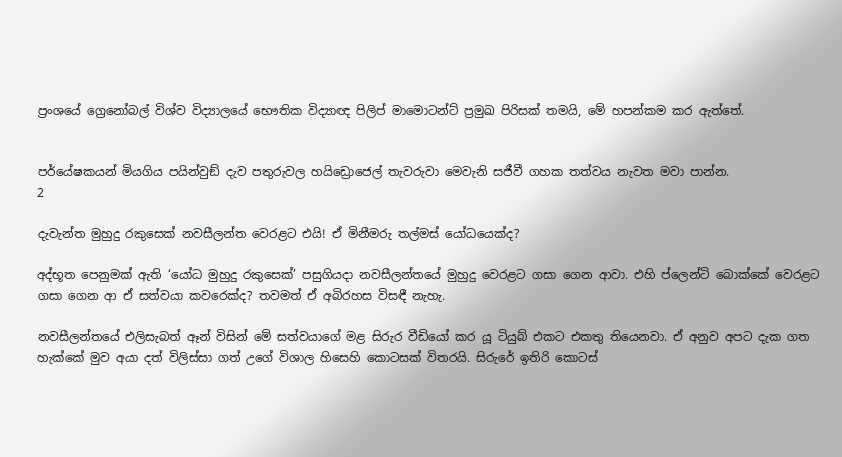ප්‍රංශයේ ග්‍රෙනෝබල් විශ්ව විද්‍යාලයේ භෞතික විද්‍යාඥ පිලිප් මාමොටන්ට් ප්‍රමුඛ පිරිසක් තමයි, මේ හපන්කම කර ඇත්තේ.


පර්යේෂකයන් මියගිය පයින්වුඞ් දැව පතුරුවල හයිඩ්‍රොජෙල් තැවරුවා මෙවැනි සජීවී ගහක තත්වය නැවත මවා පාන්න.
2

දැවැන්ත මුහුදු රකුසෙක් නවසීලන්ත වෙරළට එයි! ඒ මිනීමරු තල්මස් යෝධයෙක්ද?

අද්භූත පෙනුමක් ඇති ‘යෝධ මුහුදු රකුසෙක්’ පසුගියදා නවසීලන්තයේ මුහුදු වෙරළට ගසා ගෙන ආවා. එහි ප්ලෙන්ටි බොක්කේ වෙරළට ගසා ගෙන ආ ඒ සත්වයා කවරෙක්ද? තවමත් ඒ අබිරහස විසඳී නැහැ.

නවසීලන්තයේ එලිසැබත් ඈන් විසින් මේ සත්වයාගේ මළ සිරුර වීඩියෝ කර යූ ටියුබ් එකට එකතු තියෙනවා. ඒ අනුව අපට දැක ගත හැක්කේ මුව අයා දත් විලිස්සා ගත් උගේ විශාල හිසෙහි කොටසක් විතරයි. සිරුරේ ඉතිරි කොටස්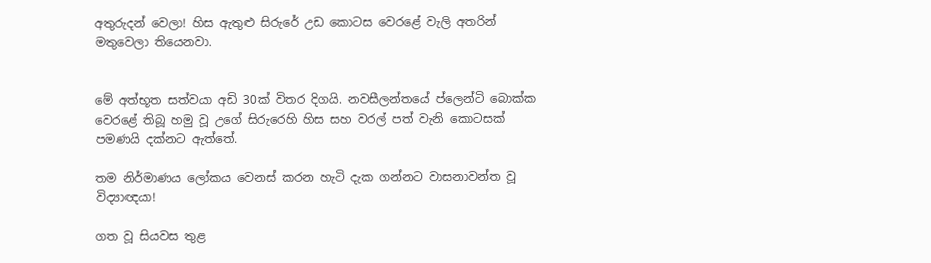අතුරුදන් වෙලා! හිස ඇතුළු සිරුරේ උඩ කොටස වෙරළේ වැලි අතරින් මතුවෙලා තියෙනවා.


මේ අත්භූත සත්වයා අඩි 30ක් විතර දිගයි. නවසීලන්තයේ ප්ලෙන්ටි බොක්ක වෙරළේ තිබූ හමු වූ උගේ සිරුරෙහි හිස සහ වරල් පත් වැනි කොටසක් පමණයි දක්නට ඇත්තේ.

තම නිර්මාණය ලෝකය වෙනස් කරන හැටි දැක ගන්නට වාසනාවන්ත වූ විද්‍යාඥයා!

ගත වූ සියවස තුළ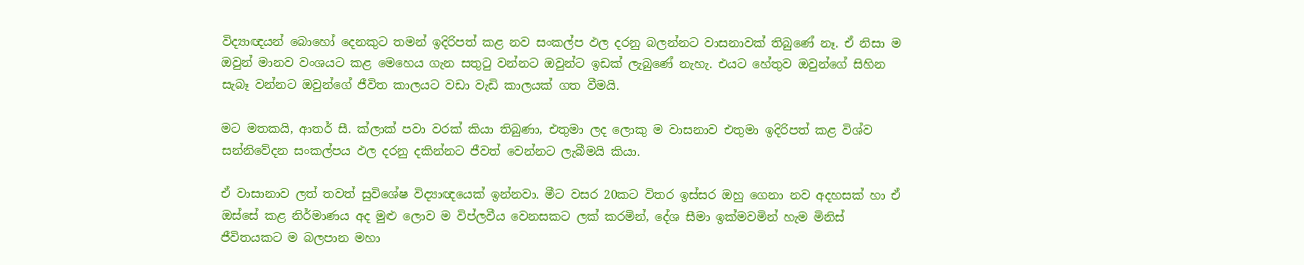විද්‍යාඥයන් බොහෝ දෙනකුට තමන් ඉදිරිපත් කළ නව සංකල්ප ඵල දරනු බලන්නට වාසනාවක් තිබුණේ නෑ. ඒ නිසා ම ඔවුන් මානව වංශයට කළ මෙහෙය ගැන සතුටු වන්නට ඔවුන්ට ඉඩක් ලැබුණේ නැහැ. එයට හේතුව ඔවුන්ගේ සිහින සැබෑ වන්නට ඔවුන්ගේ ජීවිත කාලයට වඩා වැඩි කාලයක් ගත වීමයි.

මට මතකයි, ආතර් සී. ක්ලාක් පවා වරක් කියා තිබුණා, එතුමා ලද ලොකු ම වාසනාව එතුමා ඉදිරිපත් කළ විශ්ව සන්නිවේදන සංකල්පය ඵල දරනු දකින්නට ජීවත් වෙන්නට ලැබීමයි කියා.

ඒ වාසානාව ලත් තවත් සුවිශේෂ විද්‍යාඥයෙක් ඉන්නවා. මීට වසර 20කට විතර ඉස්සර ඔහු ගෙනා නව අදහසක් හා ඒ ඔස්සේ කළ නිර්මාණය අද මුළු ලොව ම විප්ලවීය වෙනසකට ලක් කරමින්, දේශ සීමා ඉක්මවමින් හැම මිනිස් ජීවිතයකට ම බලපාන මහා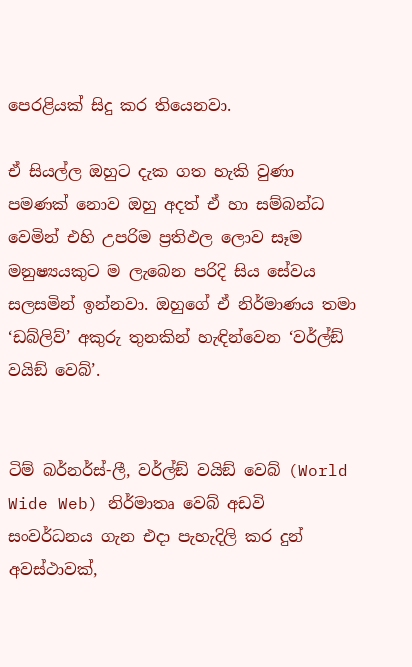පෙරළියක් සිදු කර තියෙනවා.

ඒ සියල්ල ඔහුට දැක ගත හැකි වුණා පමණක් නොව ඔහු අදත් ඒ හා සම්බන්ධ වෙමින් එහි උපරිම ප්‍රතිඵල ලොව සෑම මනුෂ්‍යයකුට ම ලැබෙන පරිදි සිය සේවය සලසමින් ඉන්නවා. ඔහුගේ ඒ නිර්මාණය තමා ‘ඩබ්ලිව්’ අකුරු තුනකින් හැඳින්වෙන ‘වර්ල්ඞ් වයිඞ් වෙබ්’.


ටිම් බර්නර්ස්-ලී, වර්ල්ඞ් වයිඞ් වෙබ් (World Wide Web) නිර්මාතෘ වෙබ් අඩවි සංවර්ධනය ගැන එදා පැහැදිලි කර දුන් අවස්ථාවක්,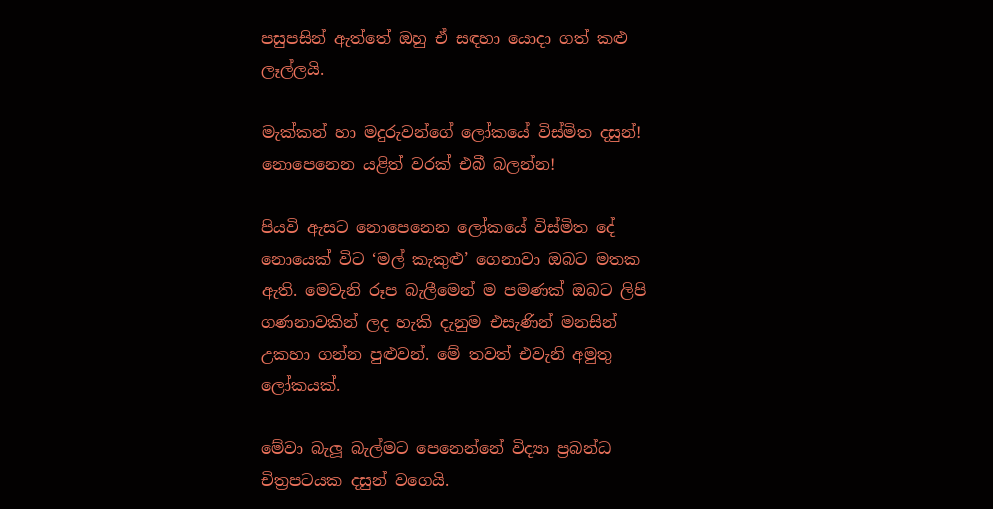පසුපසින් ඇත්තේ ඔහු ඒ සඳහා යොදා ගත් කළු ලෑල්ලයි.

මැක්කන් හා මදුරුවන්ගේ ලෝකයේ විස්මිත දසුන්! නොපෙනෙන යළිත් වරක් එබී බලන්න!

පියවි ඇසට නොපෙනෙන ලෝකයේ විස්මිත දේ නොයෙක් විට ‘මල් කැකුළු’ ගෙනාවා ඔබට මතක ඇති. මෙවැනි රූප බැලීමෙන් ම පමණක් ඔබට ලිපි ගණනාවකින් ලද හැකි දැනුම එසැණින් මනසින් උකහා ගන්න පුළුවන්. මේ තවත් එවැනි අමුතු ලෝකයක්.

මේවා බැලූ බැල්මට පෙනෙන්නේ විද්‍යා ප්‍රබන්ධ චිත්‍රපටයක දසුන් වගෙයි.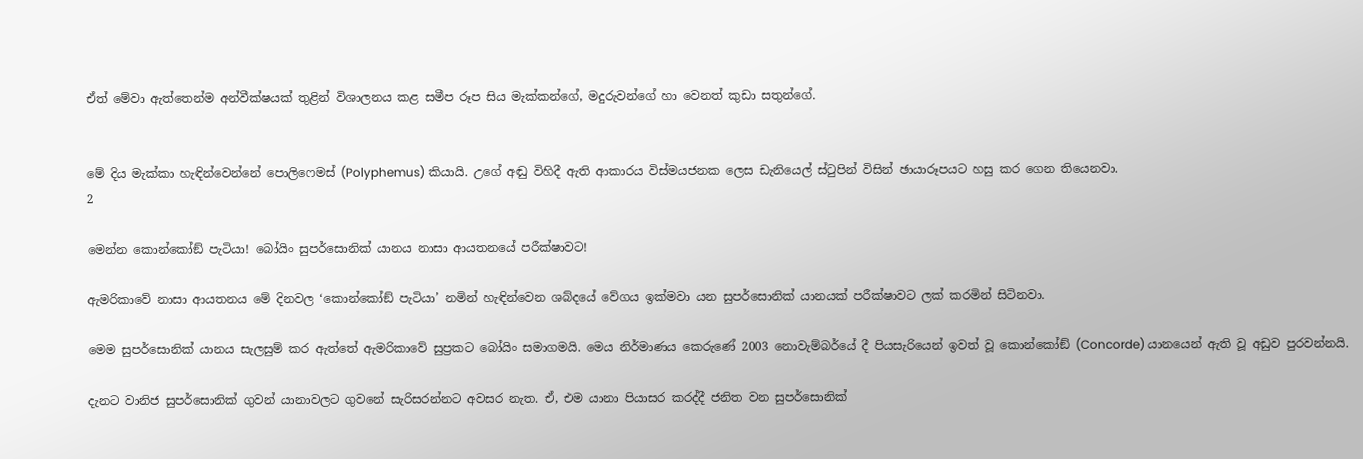ඒත් මේවා ඇත්තෙන්ම අන්වීක්ෂයක් තුළින් විශාලනය කළ සමීප රූප සිය මැක්කන්ගේ, මදුරුවන්ගේ හා වෙනත් කුඩා සතුන්ගේ.


මේ දිය මැක්කා හැඳින්වෙන්නේ පොලිෆෙමස් (Polyphemus) කියායි. උගේ අඬු විහිදී ඇති ආකාරය විස්මයජනක ලෙස ඩැනියෙල් ස්ටුපින් විසින් ඡායාරූපයට හසු කර ගෙන තියෙනවා.
2

මෙන්න කොන්කෝඞ් පැටියා! බෝයිං සුපර්සොනික් යානය නාසා ආයතනයේ පරීක්ෂාවට!

ඇමරිකාවේ නාසා ආයතනය මේ දිනවල ‘කොන්කෝඞ් පැටියා’ නමින් හැඳින්වෙන ශබ්දයේ වේගය ඉක්මවා යන සුපර්සොනික් යානයක් පරීක්ෂාවට ලක් කරමින් සිටිනවා.

මෙම සුපර්සොනික් යානය සැලසුම් කර ඇත්තේ ඇමරිකාවේ සුප්‍රකට බෝයිං සමාගමයි. මෙය නිර්මාණය කෙරුණේ 2003 නොවැම්බර්යේ දී පියසැරියෙන් ඉවත් වූ කොන්කෝඞ් (Concorde) යානයෙන් ඇති වූ අඩුව පුරවන්නයි.

දැනට වානිජ සුපර්සොනික් ගුවන් යානාවලට ගුවනේ සැරිසරන්නට අවසර නැත. ඒ, එම යානා පියාසර කරද්දී ජනිත වන සුපර්සොනික්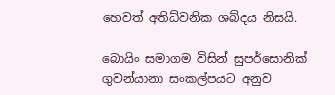හෙවත් අතිධ්වනික ශබ්දය නිසයි.

බොයිං සමාගම විසින් සුපර්සොනික් ගුවන්යානා සංකල්පයට අනුව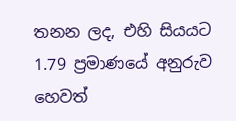තනන ලද, එහි සියයට 1.79 ප්‍රමාණයේ අනුරුව හෙවත්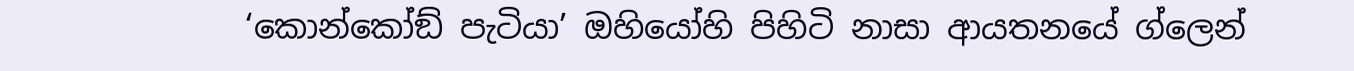‘කොන්කෝඞ් පැටියා’ ඔහියෝහි පිහිටි නාසා ආයතනයේ ග්ලෙන්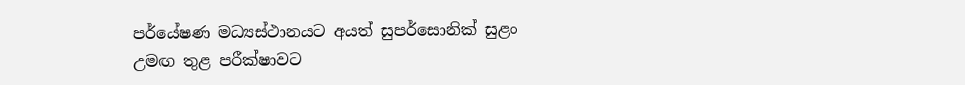පර්යේෂණ මධ්‍යස්ථානයට අයත් සුපර්සොනික් සුළං උමඟ තුළ පරීක්ෂාවට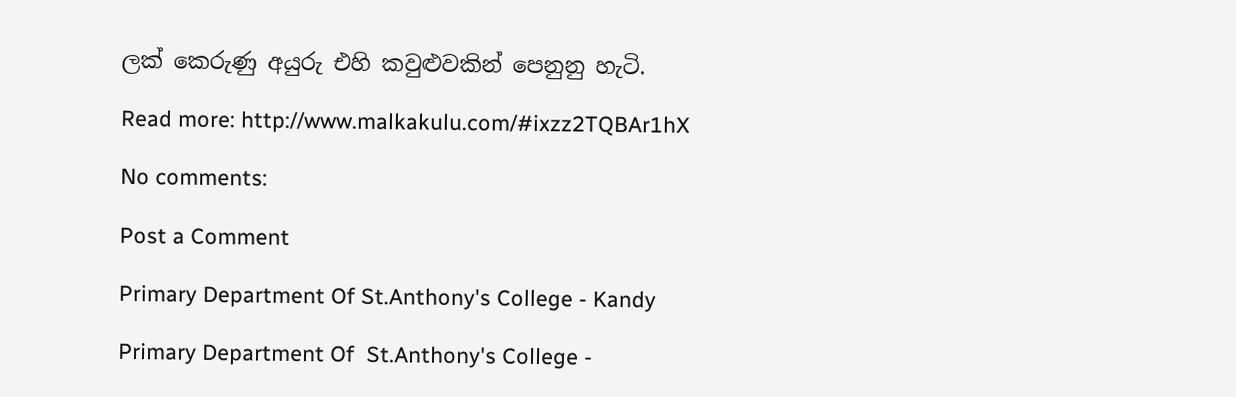ලක් කෙරුණු අයුරු එහි කවුළුවකින් පෙනුනු හැටි.

Read more: http://www.malkakulu.com/#ixzz2TQBAr1hX

No comments:

Post a Comment

Primary Department Of St.Anthony's College - Kandy

Primary Department Of  St.Anthony's College -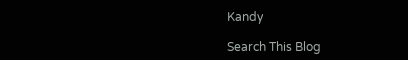Kandy

Search This Blog